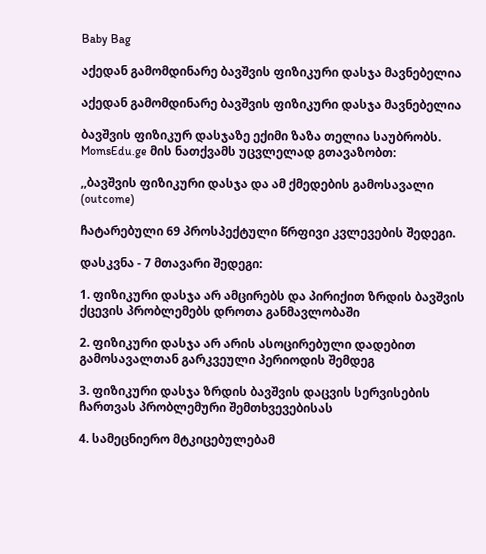Baby Bag

აქედან გამომდინარე ბავშვის ფიზიკური დასჯა მავნებელია

აქედან გამომდინარე ბავშვის ფიზიკური დასჯა მავნებელია

ბავშვის ფიზიკურ დასჯაზე ექიმი ზაზა თელია საუბრობს. MomsEdu.ge მის ნათქვამს უცვლელად გთავაზობთ:

,,ბავშვის ფიზიკური დასჯა და ამ ქმედების გამოსავალი (outcome)

ჩატარებული 69 პროსპექტული წრფივი კვლევების შედეგი.

დასკვნა - 7 მთავარი შედეგი:

1. ფიზიკური დასჯა არ ამცირებს და პირიქით ზრდის ბავშვის ქცევის პრობლემებს დროთა განმავლობაში

2. ფიზიკური დასჯა არ არის ასოცირებული დადებით გამოსავალთან გარკვეული პერიოდის შემდეგ

3. ფიზიკური დასჯა ზრდის ბავშვის დაცვის სერვისების ჩართვას პრობლემური შემთხვევებისას

4. სამეცნიერო მტკიცებულებამ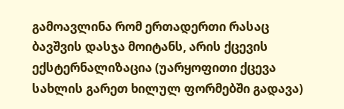გამოავლინა რომ ერთადერთი რასაც ბავშვის დასჯა მოიტანს, არის ქცევის ექსტერნალიზაცია (უარყოფითი ქცევა სახლის გარეთ ხილულ ფორმებში გადავა)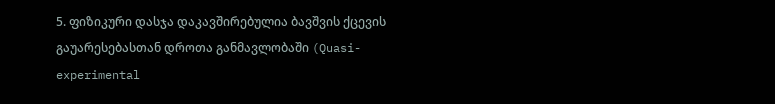5. ფიზიკური დასჯა დაკავშირებულია ბავშვის ქცევის გაუარესებასთან დროთა განმავლობაში (Quasi-experimental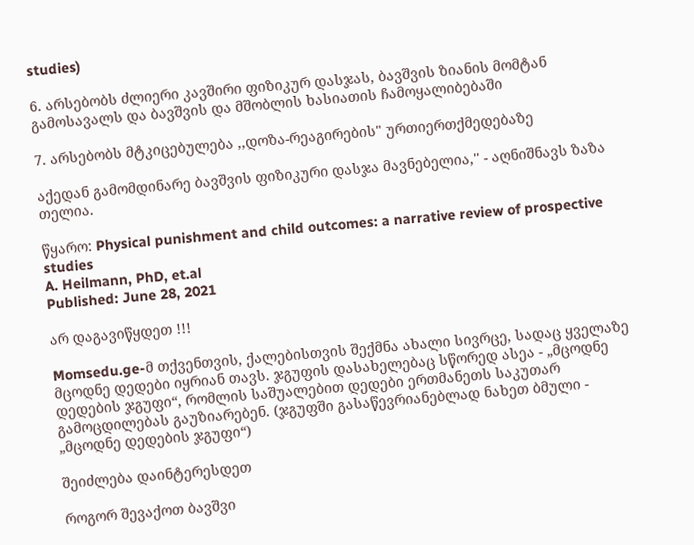studies)

6. არსებობს ძლიერი კავშირი ფიზიკურ დასჯას, ბავშვის ზიანის მომტან გამოსავალს და ბავშვის და მშობლის ხასიათის ჩამოყალიბებაში

7. არსებობს მტკიცებულება ,,დოზა-რეაგირების" ურთიერთქმედებაზე

აქედან გამომდინარე ბავშვის ფიზიკური დასჯა მავნებელია,'' - აღნიშნავს ზაზა თელია.

წყარო: Physical punishment and child outcomes: a narrative review of prospective studies
A. Heilmann, PhD, et.al
Published: June 28, 2021

არ დაგავიწყდეთ !!!

Momsedu.ge-მ თქვენთვის, ქალებისთვის შექმნა ახალი სივრცე, სადაც ყველაზე მცოდნე დედები იყრიან თავს. ჯგუფის დასახელებაც სწორედ ასეა - „მცოდნე დედების ჯგუფი“, რომლის საშუალებით დედები ერთმანეთს საკუთარ გამოცდილებას გაუზიარებენ. (ჯგუფში გასაწევრიანებლად ნახეთ ბმული - „მცოდნე დედების ჯგუფი“)

შეიძლება დაინტერესდეთ

როგორ შევაქოთ ბავშვი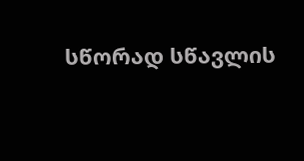სწორად სწავლის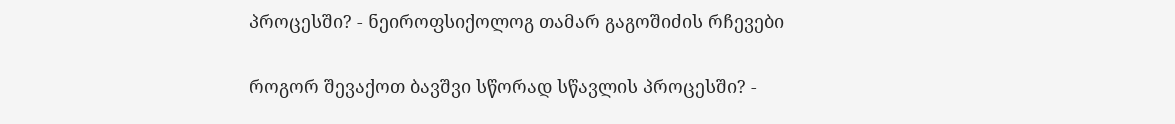პროცესში? - ნეიროფსიქოლოგ თამარ გაგოშიძის რჩევები

როგორ შევაქოთ ბავშვი სწორად სწავლის პროცესში? -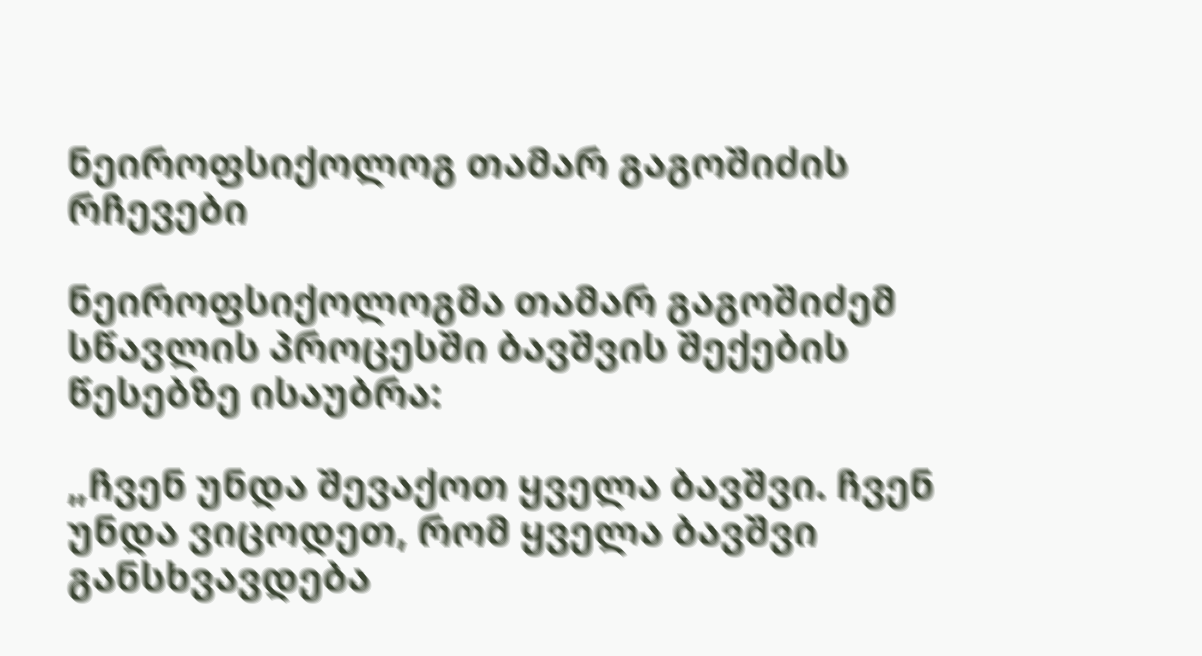ნეიროფსიქოლოგ თამარ გაგოშიძის რჩევები

ნეიროფსიქოლოგმა თამარ გაგოშიძემ სწავლის პროცესში ბავშვის შექების წესებზე ისაუბრა:

„ჩვენ უნდა შევაქოთ ყველა ბავშვი. ჩვენ უნდა ვიცოდეთ, რომ ყველა ბავშვი განსხვავდება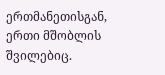ერთმანეთისგან, ერთი მშობლის შვილებიც.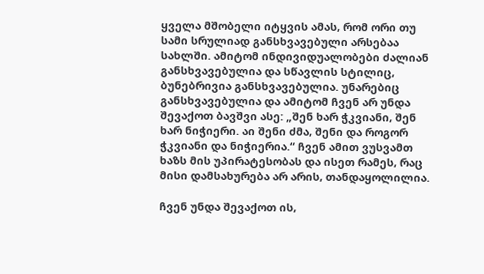ყველა მშობელი იტყვის ამას, რომ ორი თუ სამი სრულიად განსხვავებული არსებაა სახლში. ამიტომ ინდივიდუალობები ძალიან განსხვავებულია და სწავლის სტილიც, ბუნებრივია განსხვავებულია. უნარებიც განსხვავებულია და ამიტომ ჩვენ არ უნდა შევაქოთ ბავშვი ასე: „შენ ხარ ჭკვიანი, შენ ხარ ნიჭიერი. აი შენი ძმა, შენი და როგორ ჭკვიანი და ნიჭიერია.“ ჩვენ ამით ვუსვამთ ხაზს მის უპირატესობას და ისეთ რამეს, რაც მისი დამსახურება არ არის, თანდაყოლილია.

ჩვენ უნდა შევაქოთ ის,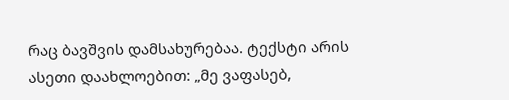რაც ბავშვის დამსახურებაა. ტექსტი არის ასეთი დაახლოებით: „მე ვაფასებ,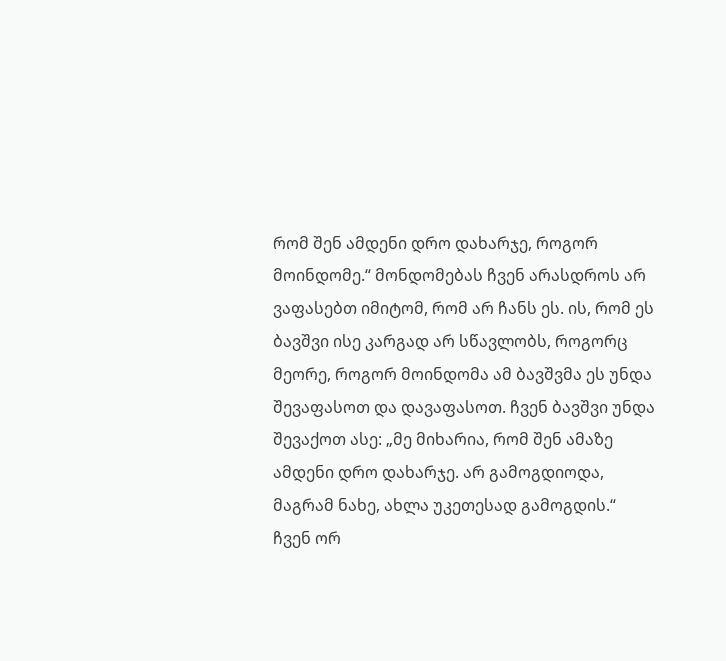რომ შენ ამდენი დრო დახარჯე, როგორ მოინდომე.“ მონდომებას ჩვენ არასდროს არ ვაფასებთ იმიტომ, რომ არ ჩანს ეს. ის, რომ ეს ბავშვი ისე კარგად არ სწავლობს, როგორც მეორე, როგორ მოინდომა ამ ბავშვმა ეს უნდა შევაფასოთ და დავაფასოთ. ჩვენ ბავშვი უნდა შევაქოთ ასე: „მე მიხარია, რომ შენ ამაზე ამდენი დრო დახარჯე. არ გამოგდიოდა, მაგრამ ნახე, ახლა უკეთესად გამოგდის.“ ჩვენ ორ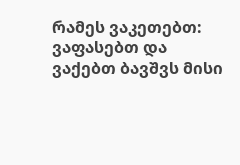რამეს ვაკეთებთ: ვაფასებთ და ვაქებთ ბავშვს მისი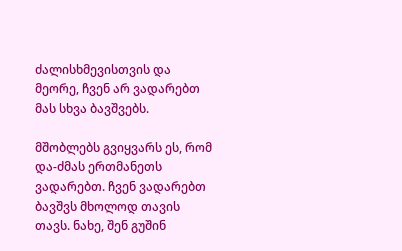ძალისხმევისთვის და მეორე, ჩვენ არ ვადარებთ მას სხვა ბავშვებს.

მშობლებს გვიყვარს ეს, რომ და-ძმას ერთმანეთს ვადარებთ. ჩვენ ვადარებთ ბავშვს მხოლოდ თავის თავს. ნახე, შენ გუშინ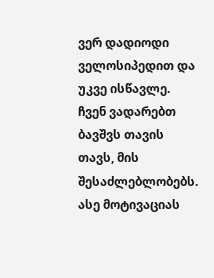ვერ დადიოდი ველოსიპედით და უკვე ისწავლე. ჩვენ ვადარებთ ბავშვს თავის თავს, მის შესაძლებლობებს. ასე მოტივაციას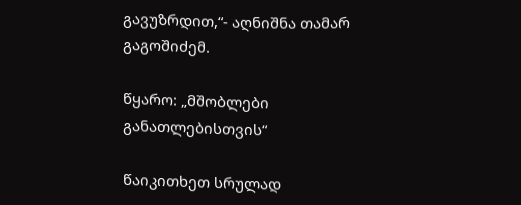გავუზრდით,“- აღნიშნა თამარ გაგოშიძემ.

წყარო: „მშობლები განათლებისთვის“

წაიკითხეთ სრულად